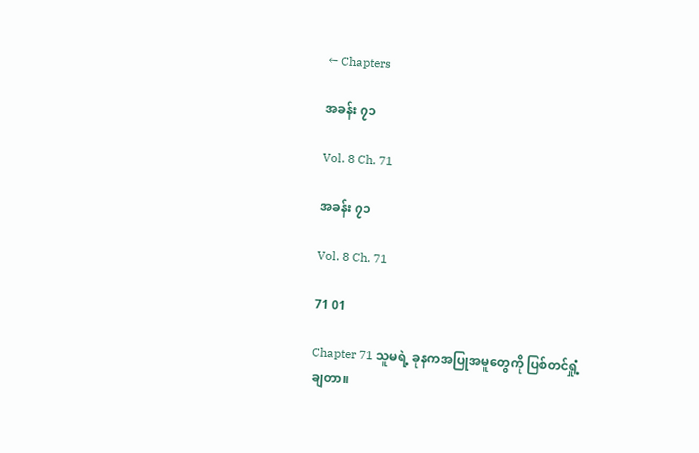← Chapters

အခန်း ၇၁

Vol. 8 Ch. 71

အခန်း ၇၁

Vol. 8 Ch. 71

71 01

Chapter 71 သူမရဲ့ ခုနကအပြုအမူတွေကို ပြစ်တင်ရှုံ့ချတာ။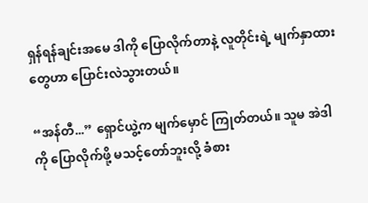ရှန်ရန်ချင်းအမေ ဒါကို ပြောလိုက်တာနဲ့ လူတိုင်းရဲ့ မျက်နှာထားတွေဟာ ပြောင်းလဲသွားတယ်။

“အန်တီ...” ရှောင်ယွဲ့က မျက်မှောင် ကြုတ်တယ်။ သူမ အဲဒါကို ပြောလိုက်ဖို့ မသင့်တော်ဘူးလို့ ခံစား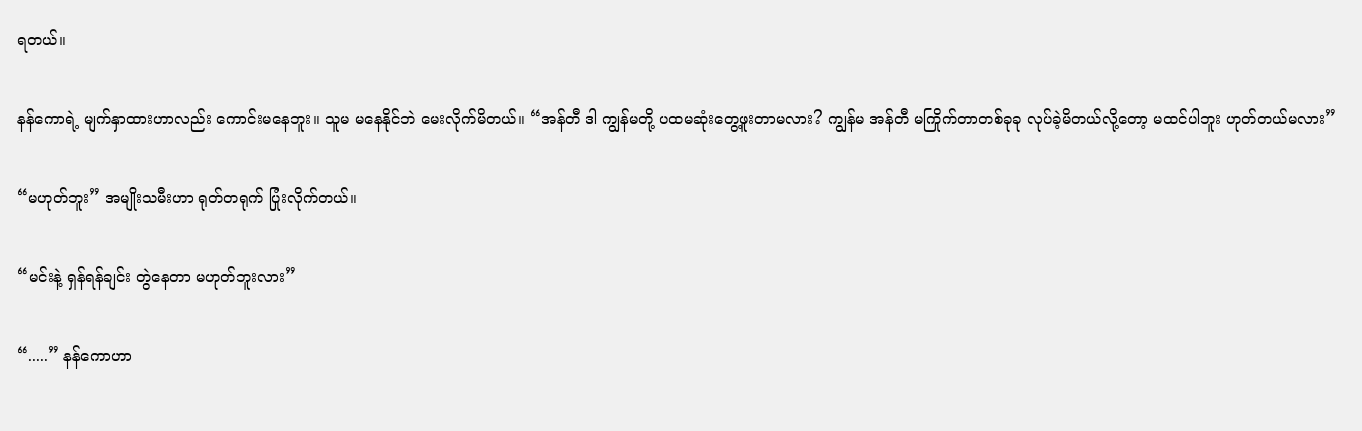ရတယ်။

နန်ကောရဲ့ မျက်နှာထားဟာလည်း ကောင်းမနေဘူး။ သူမ မနေနိုင်ဘဲ မေးလိုက်မိတယ်။ “အန်တီ ဒါ ကျွန်မတို့ ပထမဆုံးတွေ့ဖူးတာမလား? ကျွန်မ အန်တီ မကြိုက်တာတစ်ခုခု လုပ်ခဲ့မိတယ်လို့တော့ မထင်ပါဘူး ဟုတ်တယ်မလား”

“မဟုတ်ဘူး” အမျိုးသမီးဟာ ရုတ်တရုက် ပြုံးလိုက်တယ်။

“မင်းနဲ့ ရှန်ရန်ချင်း တွဲနေတာ မဟုတ်ဘူးလား”

“.....” နန်ကောဟာ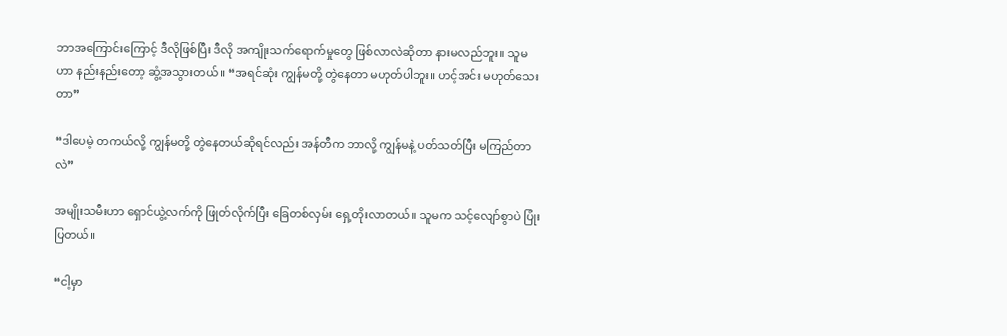ဘာအကြောင်းကြောင့် ဒီလိုဖြစ်ပြီး ဒီလို အကျိုးသက်ရောက်မှုတွေ ဖြစ်လာလဲဆိုတာ နားမလည်ဘူး။ သူမဟာ နည်းနည်းတော့ ဆွံ့အသွား‌တယ်။ “အရင်ဆုံး ကျွန်မတို့ တွဲနေတာ မဟုတ်ပါဘူး။ ဟင့်အင်း မဟုတ်သေးတာ”

“ဒါပေမဲ့ တကယ်လို့ ကျွန်မတို့ တွဲနေတယ်ဆိုရင်လည်း အန်တီက ဘာလို့ ကျွန်မနဲ့ ပတ်သတ်ပြီး မကြည်တာလဲ”

အမျိုးသမီးဟာ ရှောင်ယွဲ့လက်ကို ဖြုတ်လိုက်ပြီး ခြေတစ်လှမ်း ရှေ့တိုးလာတယ်။ သူမက သင့်လျော်စွာပဲ ပြုံးပြတယ်။

“ငါ့မှာ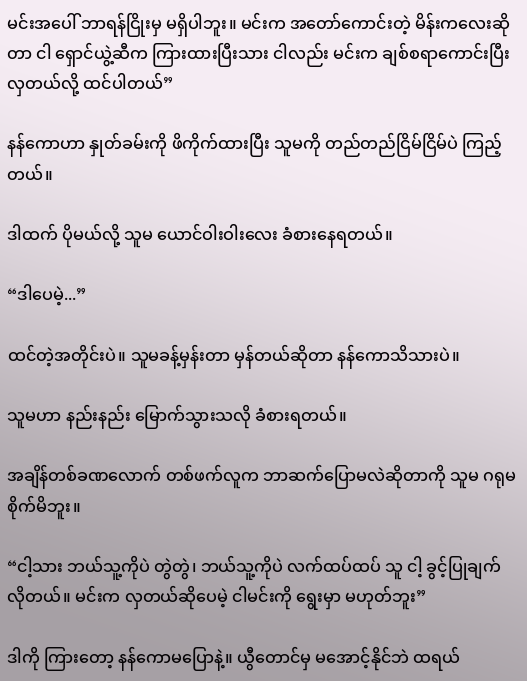မင်းအပေါ် ဘာရန်ငြိုးမှ မရှိပါဘူး။ မင်းက အတော်ကောင်းတဲ့ မိန်းကလေးဆိုတာ ငါ ရှောင်ယွဲ့ဆီက ကြားထားပြီးသား ငါလည်း မင်းက ချစ်စရာကောင်းပြီး လှတယ်လို့ ထင်ပါတယ်”

နန်ကောဟာ နှုတ်ခမ်းကို ဖိကိုက်ထားပြီး သူမကို တည်တည်ငြိမ်ငြိမ်ပဲ ကြည့်တယ်။

ဒါထက် ပိုမယ်လို့ သူမ ယောင်ဝါးဝါးလေး ခံစားနေရတယ်။

“ဒါပေမဲ့...”

ထင်တဲ့အတိုင်းပဲ။ သူမခန့်မှန်းတာ မှန်တယ်ဆိုတာ နန်ကောသိသားပဲ။

သူမဟာ နည်းနည်း မြောက်သွားသလို ခံစားရတယ်။

အချိန်တစ်ခဏလောက် တစ်ဖက်လူက ဘာဆက်ပြောမလဲဆိုတာကို သူမ ဂရုမစိုက်မိဘူး။

“ငါ့သား ဘယ်သူ့ကိုပဲ တွဲတွဲ၊ ဘယ်သူ့ကိုပဲ လက်ထပ်ထပ် သူ ငါ့ ခွင့်ပြုချက်လိုတယ်။ မင်းက လှတယ်ဆိုပေမဲ့ ငါမင်းကို ရွေးမှာ မဟုတ်ဘူး”

ဒါကို ကြားတော့ နန်ကောမပြောနဲ့။ ယွီတောင်မှ မအောင့်နိုင်ဘဲ ထရယ်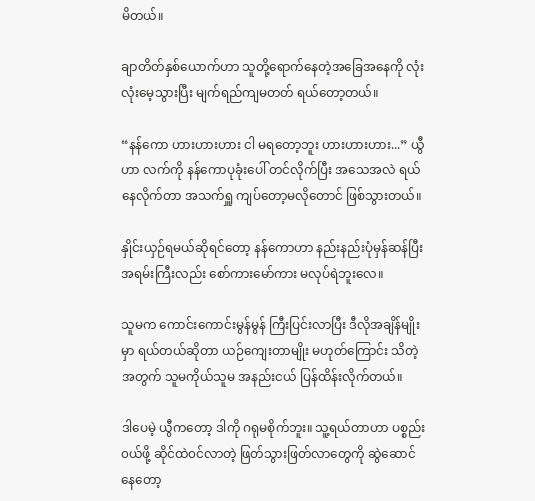မိတယ်။

ချာတိတ်နှစ်ယောက်ဟာ သူတို့ရောက်နေတဲ့အခြေအနေကို လုံးလုံးမေ့သွားပြီး မျက်ရည်ကျမတတ် ရယ်တော့တယ်။

“နန်ကော ဟားဟားဟား ငါ မရတော့ဘူး ဟားဟားဟား...” ယွီဟာ လက်ကို န‌န်ကောပုခုံးပေါ် တင်လိုက်ပြီး အသေအလဲ ရယ်နေလိုက်တာ အသက်ရှူ ကျပ်တော့မလိုတောင် ဖြစ်သွားတယ်။

နှိုင်းယှဉ်ရမယ်ဆိုရင်တော့ နန်ကောဟာ နည်းနည်းပုံမှန်ဆန်ပြီး အရမ်းကြီးလည်း စော်ကားမော်ကား မလုပ်ရဲဘူးလေ။

သူမက ကောင်းကောင်းမွန်မွန် ကြီးပြင်းလာပြီး ဒီလိုအချိန်မျိုးမှာ ရယ်တယ်ဆိုတာ ယဉ်ကျေးတာမျိုး မဟုတ်ကြောင်း သိတဲ့အတွက် သူမကိုယ်သူမ အနည်းငယ် ပြန်ထိန်းလိုက်တယ်။

ဒါပေမဲ့ ယွီကတော့ ဒါကို ဂရုမစိုက်ဘူး‌။ သူ့ရယ်တာဟာ ပစ္စည်း၀ယ်ဖို့ ဆိုင်ထဲ၀င်လာတဲ့ ဖြတ်သွားဖြတ်လာတွေကို ဆွဲဆောင်နေတော့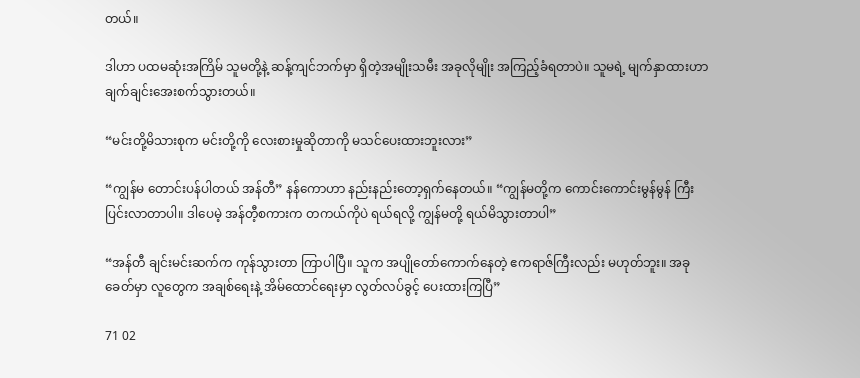တယ်။

ဒါဟာ ပထမဆုံးအကြိမ် သူမတို့နဲ့ ဆန့်ကျင်ဘက်မှာ ရှိတဲ့အမျိုးသမီး အခုလိုမျိုး အကြည့်ခံရတာပဲ။ သူမရဲ့ မျက်နှာထားဟာ ချက်ချင်းအေးစက်သွားတယ်။

“မင်းတို့မိသားစုက မင်းတို့ကို လေးစားမှုဆိုတာကို မသင်ပေးထားဘူးလား”

“ကျွန်မ တောင်းပန်ပါတယ် အန်တီ” နန်ကောဟာ နည်းနည်းတော့ရှက်နေတယ်။ “ကျွန်မတို့က ကောင်း‌ကောင်းမွန်မွန် ကြီးပြင်းလာတာပါ။ ဒါပေမဲ့ အန်တီ့စကားက တကယ်ကိုပဲ ရယ်ရလို့ ကျွန်မတို့ ရယ်မိသွားတာပါ”

“အန်တီ ချင်းမင်းဆက်က ကုန်သွားတာ ကြာပါပြီ။ သူက အပျိုတော်ကောက်နေတဲ့ ဧကရာဇ်ကြီးလည်း မဟုတ်ဘူး။ အခုခေတ်မှာ လူတွေက အချစ်ရေးနဲ့ အိမ်ထောင်ရေးမှာ လွတ်လပ်ခွင့် ပေးထားကြပြီ”

71 02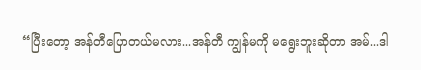“ပြီးတော့ အန်တီပြောတယ်မလား...အန်တီ ကျွန်မကို မရွေးဘူးဆိုတာ အမ်...ဒါ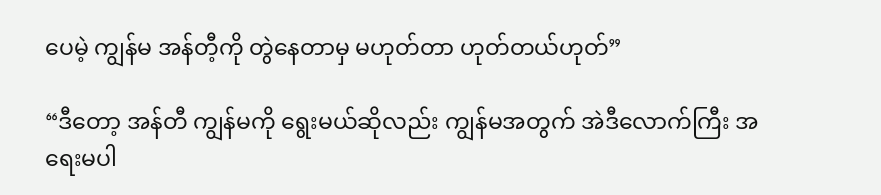ပေမဲ့ ကျွန်မ အန်တီ့ကို တွဲနေတာမှ မဟုတ်တာ ဟုတ်တယ်ဟုတ်”

“ဒီတော့ အန်တီ ကျွန်မကို ရွေးမယ်ဆိုလည်း ကျွန်မအတွက် အဲဒီလောက်ကြီး အရေးမပါ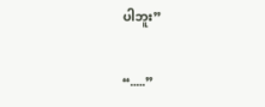ပါဘူး”

“.....”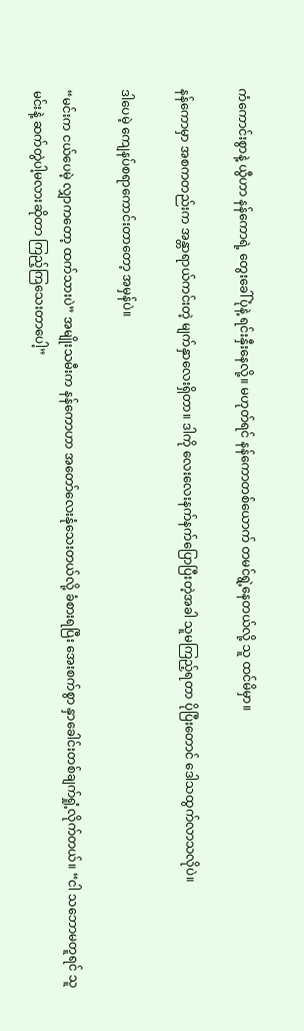ကံကောင်းစွာနဲ့ ယွီဟာ နန်ကောရဲ့ တွေးခေါ်ပုံနဲ့ ရင်းနှီးနေလို့။ မဟုတ်ရင် နန်ကောတစ်ယောက် တမင်ရွဲ့နေတယ်လို့ သူ ထင်မိမှာ။

နန်ကောမှာ အစကတည်းက အန္တာရာယ်ကင်းတဲ့ မျက်နှာ‌လေးရှိတာ။ ဒါကို လေးလေးနက်နက်ပြောပြီးတဲ့အခါ သူမကြည့်ရတာ ပိုပြီးတောင် ဒေါသထွက်လာသလိုပဲ။

ဒါပေမဲ့ ကျေနပ်စရာကောင်းတာတော့ အမှန်ပဲ။

“မင်းက ငယ်ပေမဲ့ လျှာကတော့ ထက်သားပဲ” အမျိုးသမီးက နန်ကောဟာ အတော်လေးနုံသေးတယ်လို့ ခံစားရပြီး အေးစက်စွာ နှာခေါင်းတစ်ချက်ရှုံ့လိုက်တယ်။ “ငါ သဘောမတူရင် သူ မင်းနဲ့ ဆက်တွဲပါ့မလားဆိုတာ ကြည့်ကြသေးတာပေါ့”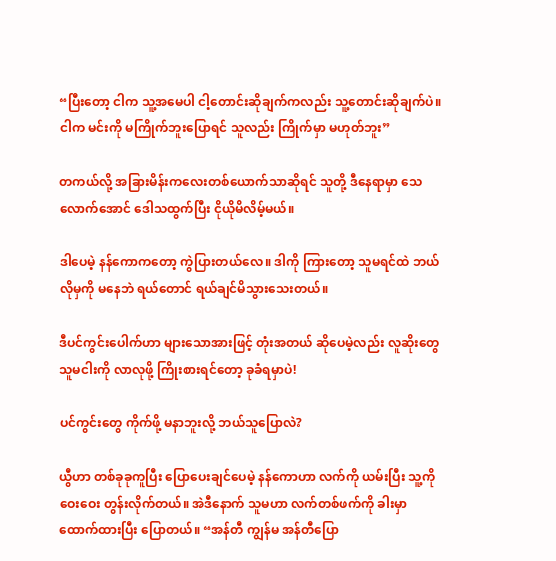“ပြီးတော့ ငါက သူ့အမေပါ ငါ့တောင်းဆိုချက်ကလည်း သူ့တောင်းဆိုချက်ပဲ။ ငါက မင်းကို မကြိုက်ဘူးပြောရင် သူလည်း ကြိုက်မှာ မဟုတ်ဘူး”

တကယ်လို့ အခြားမိန်းကလေးတစ်ယောက်သာဆိုရင် သူတို့ ဒီနေရာမှာ သေလောက်အောင် ဒေါသထွက်ပြီး ငိုယိုမိလိမ့်မယ်။

ဒါပေမဲ့ နန်ကောကတော့ ကွဲပြားတယ်လေ။ ဒါကို ကြားတော့ သူမရင်ထဲ ဘယ်လိုမှကို မနေဘဲ ရယ်တောင် ရယ်ချင်မိသွားသေးတယ်။

ဒီပင်ကွင်းပေါက်ဟာ များသောအားဖြင့် တုံးအတယ် ဆိုပေမဲ့လည်း လူဆိုးတွေ သူမငါးကို လာလုဖို့ ကြိုးစားရင်တော့ ခုခံရမှာပဲ!

ပင်ကွင်းတွေ ကိုက်ဖို့ မနာဘူးလို့ ဘယ်သူပြောလဲ?

ယွီဟာ တစ်ခုခုကူပြီး ပြောပေးချင်ပေမဲ့ နန်ကောဟာ လက်ကို ယမ်းပြီး သူ့ကို ဝေးဝေး တွန်းလိုက်တယ်။ အဲဒီနောက် သူမဟာ လက်တစ်ဖက်ကို ခါးမှာ ထောက်ထားပြီး ပြောတယ်။ “အန်တီ ကျွန်မ အန်တီပြော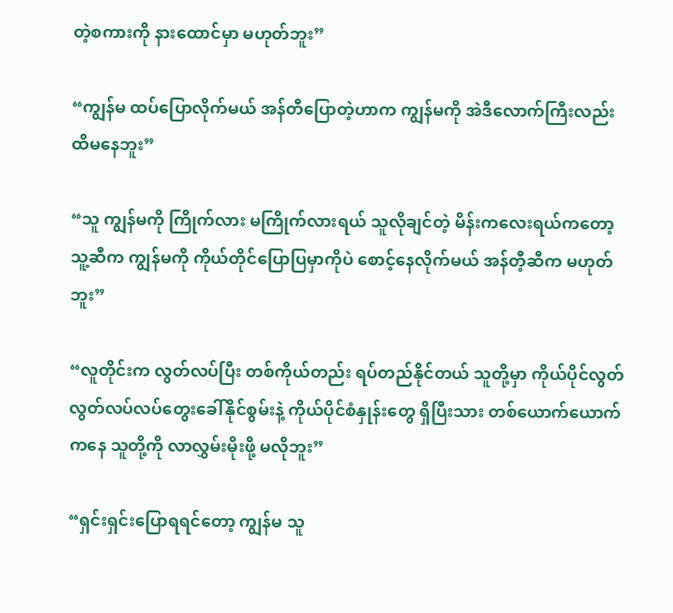တဲ့စကားကို နားထောင်မှာ မဟုတ်ဘူး”

“ကျွန်မ ထပ်ပြောလိုက်မယ် အန်တီပြောတဲ့ဟာက ကျွန်မကို အဲဒီလောက်ကြီးလည်း ထိမနေဘူး”

“သူ ကျွန်မကို ကြိုက်လား မကြိုက်လားရယ် သူလိုချင်တဲ့ မိန်းကလေးရယ်ကတော့ သူ့ဆီက ကျွန်မကို ကိုယ်တိုင်ပြောပြမှာကိုပဲ စောင့်နေလိုက်မယ် အန်တီ့ဆီက မဟုတ်ဘူး”

“လူတိုင်းက လွတ်လပ်ပြီး တစ်ကိုယ်တည်း ရပ်တည်နိုင်တယ် သူတို့မှာ ကိုယ်ပိုင်လွတ်လွတ်လပ်လပ်တွေးခေါ်နိုင်စွမ်းနဲ့ ကိုယ်ပိုင်စံနှုန်းတွေ ရှိပြီးသား တစ်ယောက်ယောက်ကနေ သူတို့ကို လာလွှမ်းမိုးဖို့ မလိုဘူး”

“ရှင်းရှင်းပြောရရင်တော့ ကျွန်မ သူ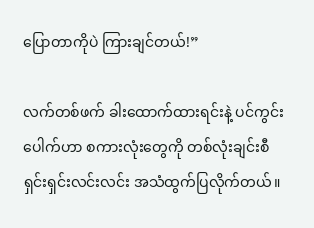ပြောတာကိုပဲ ကြားချင်တယ်!”

လက်တစ်ဖက် ခါးထောက်ထားရင်းနဲ့ ပင်ကွင်းပေါက်ဟာ စကားလုံးတွေကို တစ်လုံးချင်းစီ ရှင်းရှင်းလင်းလင်း အသံထွက်ပြလိုက်တယ်။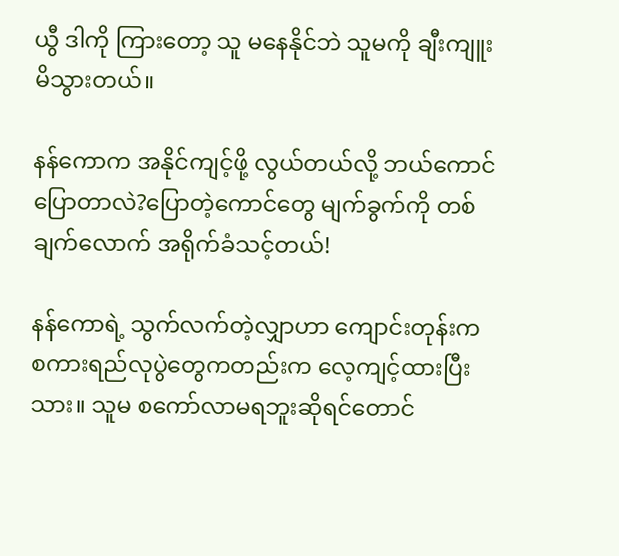ယွီ ဒါကို ကြားတော့ သူ မနေနိုင်ဘဲ သူမကို ချီးကျူးမိသွားတယ်။

နန်ကောက အနိုင်ကျင့်ဖို့ လွယ်တယ်လို့ ဘယ်ကောင်ပြောတာလဲ?ပြောတဲ့ကောင်တွေ မျက်ခွက်ကို တစ်ချက်‌လောက် အရိုက်ခံသင့်တယ်!

နန်ကောရဲ့ သွက်လက်တဲ့လျှာဟာ ကျောင်းတုန်းက စကားရည်လုပွဲတွေကတည်းက လေ့ကျင့်ထားပြီးသား။ သူမ စကော်လာမရဘူးဆိုရင်တောင်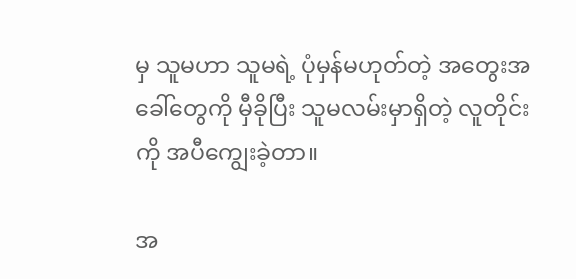မှ သူမဟာ သူမရဲ့ ပုံမှန်မဟုတ်တဲ့‌ အတွေးအခေါ်တွေကို မှီခိုပြီး သူမလမ်းမှာရှိတဲ့ လူတိုင်းကို အပီကျွေးခဲ့တာ။

အ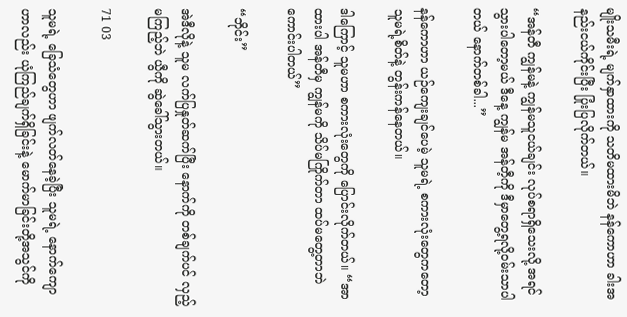မျိုးသမီးရဲ့ မျက်နှာထားကို သတိမထားမိဘဲ နန်ကောဟာ ခါးအနည်းငယ်ကိုင်းပြီး ပြုံးပြလိုက်တယ်။

“အန်တီ ကျွန်မနဲ့ ကျွန်မသူငယ်ချင်း လုပ်စရာရှိသေးလို့ အရင်သွားပါတော့မယ် ဒီနေ့ ကျွန်မ အန်တီ့ကို ဒီမှာတွေ့ရလို့၀မ်းသာပါတယ် နောက်တစ်ခါ...”

နန်ကောဟာ ယဉ်ကျေးချင်ပေမဲ့ သူမရဲ့ စကားလုံးတွေကတော့ သူမရဲ့စိတ်နဲ့ တွန်းကန်နေတယ်။

ဒါကြောင့် သူမဟာ စကားလုံးတွေကို ပြောင်းလိုက်တယ်။ “အာ ထားပါ အန်တီမှ ကျွန်မကို သိပ်မကြိုက်တာ ထပ်မတွေ့တာဘဲ ကောင်းပါတယ်”

“ဘိုင်း”

အဲဒီလိုနဲ့ သူမ လက်ပြနှုတ်ဆက်ပြီး နောက်ကို တစ်ချက်ပင် လှည့်မကြည့်ဘဲ ယွီကို ဆွဲခေါ်သွားတယ်။

71 03

သူမရဲ့ ‌ခြေသံတွေဟာ ဖျက်လတ်နေခဲ့ပြီး သူမရဲ့ နောက်ကျောဟာလည်း ယုံကြည်ချက်ရှိခြင်းနဲ့ မောက်မာခြင်းတို့အသွင်ကို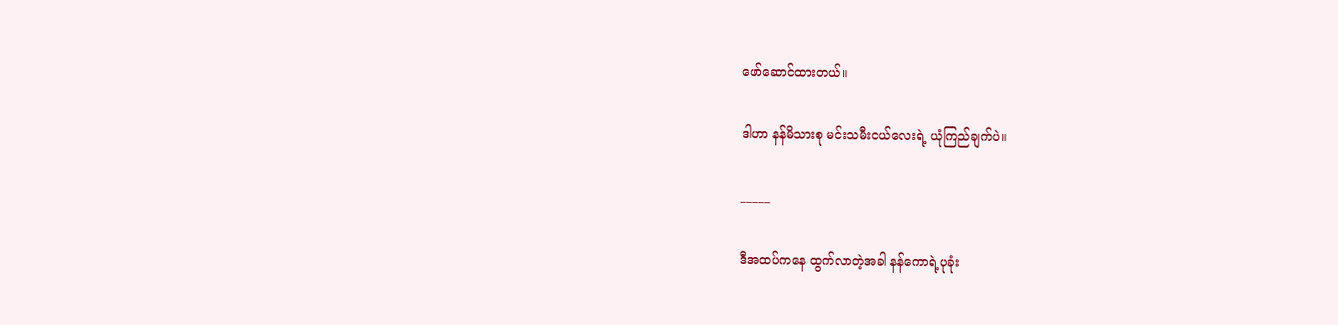ဖော်ဆောင်ထားတယ်။

ဒါဟာ နန်မိသားစု မင်းသမီးငယ်လေးရဲ့ ယုံကြည်ချက်ပဲ။

_____

ဒီအထပ်ကနေ ထွက်လာတဲ့အခါ နန်ကောရဲ့ပုခုံး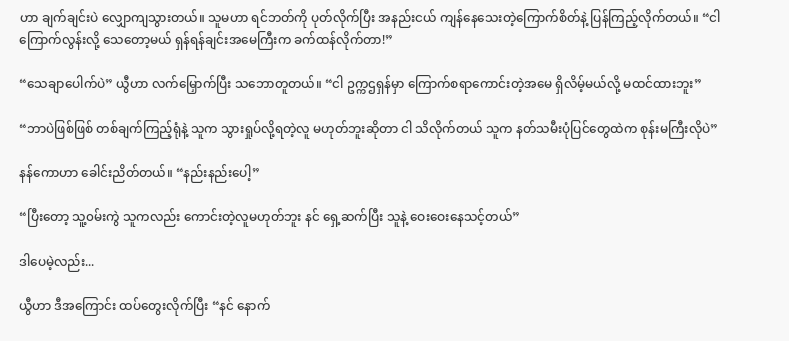ဟာ ချက်ချင်းပဲ လျှောကျသွားတယ်။ သူမဟာ ရင်ဘတ်ကို ပုတ်လိုက်ပြီး အနည်းငယ် ကျန်နေသေးတဲ့ကြောက်စိတ်နဲ့ ပြန်ကြည့်လိုက်တယ်။ “ငါ ကြောက်လွန်းလို့ သေတော့မယ် ရှန်ရန်ချင်းအမေကြီးက ခက်ထန်လိုက်တာ!”

“သေချာပေါက်ပဲ” ယွီဟာ လက်မြှောက်ပြီး သဘောတူတယ်။ “ငါ ဥက္ကဌရှန်မှာ ကြောက်စရာကောင်းတဲ့အမေ ရှိလိမ့်မယ်လို့ မထင်ထားဘူး”

“ဘာပဲဖြစ်ဖြစ် တစ်ချက်ကြည့်ရုံနဲ့ သူက သွားရှုပ်လို့ရတဲ့လူ မဟုတ်ဘူးဆိုတာ ငါ သိလိုက်တယ် သူက နတ်သမီးပုံပြင်တွေထဲက စုန်းမကြီးလိုပဲ”

နန်ကောဟာ ခေါင်းညိတ်တယ်။ “နည်းနည်းပေါ့”

“ပြီးတော့ သူ့၀မ်းကွဲ သူကလည်း ကောင်းတဲ့လူမဟုတ်ဘူး နင် ရှေ့ဆက်ပြီး သူနဲ့ ဝေးဝေးနေသင့်‌တယ်”

ဒါပေမဲ့လည်း...

ယွီဟာ ဒီအကြောင်း ထပ်တွေးလိုက်ပြီး “နင် နောက်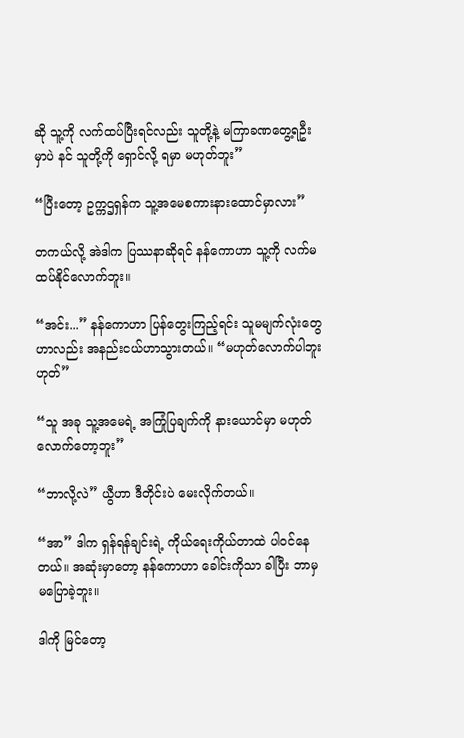ဆို သူ့ကို လက်ထပ်ပြီးရင်လည်း သူတို့နဲ့ မကြာခဏတွေ့ရဦးမှာပဲ နင် သူတို့ကို ရှောင်လို့ ရမှာ မဟုတ်ဘူး”

“ပြီးတော့ ဥက္ကဌရှန်က သူ့အမေစကားနားထောင်မှာလား”

တကယ်လို့ အဲဒါက ပြဿနာဆိုရင် နန်ကောဟာ သူ့ကို လက်မထပ်နိုင်လောက်ဘူး။

“အင်း...” နန်ကောဟာ ပြန်တွေးကြည့်ရင်း သူမမျက်လုံးတွေဟာလည်း အနည်းငယ်ဟာသွားတယ်။ “မဟုတ်လောက်ပါဘူး ဟုတ်”

“သူ အခု သူ့အမေရဲ့ အကြုံပြချက်ကို နားယောင်မှာ မဟုတ်လောက်တော့ဘူး”

“ဘာလို့လဲ” ယွီဟာ ဒီတိုင်းပဲ မေးလိုက်တယ်။

“အာ” ဒါက ရှန်ရန်ချင်းရဲ့ ကိုယ်ရေးကိုယ်တာထဲ ပါ၀င်နေတယ်။ အဆုံးမှာတော့ နန်ကောဟာ ခေါင်းကိုသာ ခါပြီး ဘာမှ မပြောခဲ့ဘူး။

ဒါကို မြင်တော့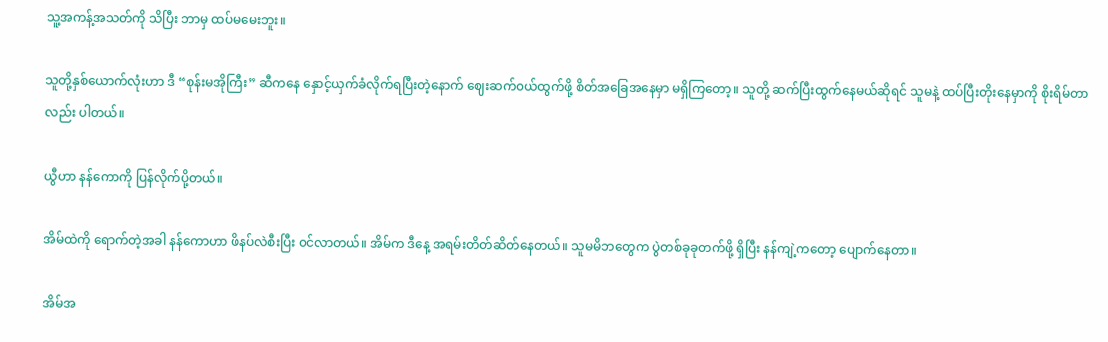သူ့အကန့်အသတ်ကို သိပြီး ဘာမှ ထပ်မမေးဘူး။

သူတို့နှစ်ယောက်လုံးဟာ ဒီ “စုန်းမအိုကြီး” ဆီကနေ နှောင့်ယှက်ခံလိုက်ရပြီးတဲ့နောက် ဈေးဆက်၀ယ်ထွက်ဖို့ စိတ်အခြေအနေမှာ မရှိကြတော့။ သူတို့ ဆက်ပြီးထွက်နေမယ်ဆိုရင် သူမနဲ့ ထပ်ပြီးတိုးနေမှာကို စိုးရိမ်တာလည်း ပါတယ်။

ယွီဟာ နန်ကောကို ပြန်လိုက်ပို့တယ်။

အိမ်ထဲကို ရောက်တဲ့အခါ နန်ကောဟာ ဖိနပ်လဲစီးပြီး ၀င်လာတယ်။ အိမ်က ဒီနေ့ အရမ်းတိတ်ဆိတ်နေတယ်။ သူမမိဘတွေက ပွဲတစ်ခုခုတက်ဖို့ ရှိပြီး နန်ကျဲ့ကတော့ ပျောက်နေတာ။

အိမ်အ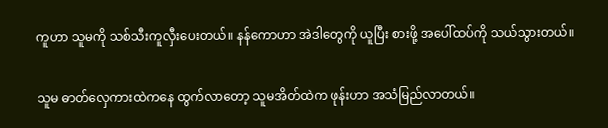ကူဟာ သူမကို သစ်သီးကူလှီးပေးတယ်။ နန်ကောဟာ အဲဒါတွေကို ယူပြီး စားဖို့ အပေါ်ထပ်ကို သယ်သွားတယ်။

သူမ ဓာတ်လှေကားထဲကနေ ထွက်လာတော့ သူမအိတ်ထဲက ဖုန်းဟာ အသံမြည်လာတယ်။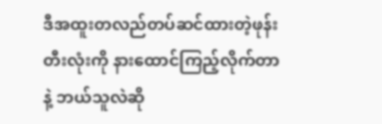ဒီအထူးတလည်တပ်ဆင်ထားတဲ့ဖုန်းတီးလုံးကို နားထောင်ကြည့်လိုက်တာနဲ့ ဘယ်သူလဲဆို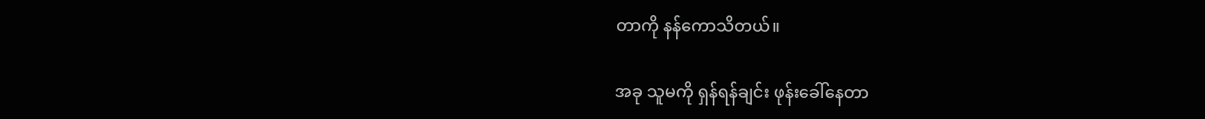တာကို နန်ကောသိတယ်။

အခု သူမကို ရှန်ရန်ချင်း ဖုန်းခေါ်နေတာ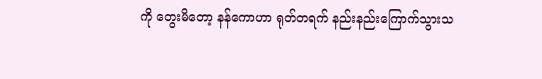ကို တွေးမိတော့ နန်ကောဟာ ရုတ်တရက် နည်းနည်းကြောက်သွားသ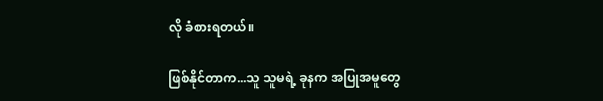လို ခံစားရတယ်။

ဖြစ်နိုင်တာက...သူ သူမရဲ့ ခုနက အပြုအမူတွေ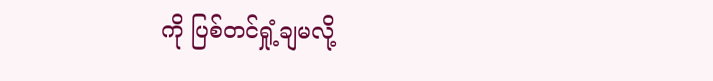ကို ပြစ်တင်ရှုံ့ချမလို့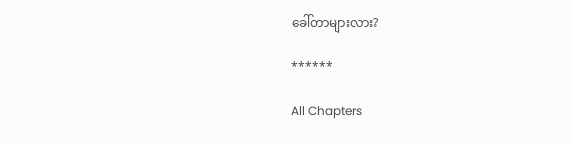ခေါ်တာများလား?

******

All Chapters